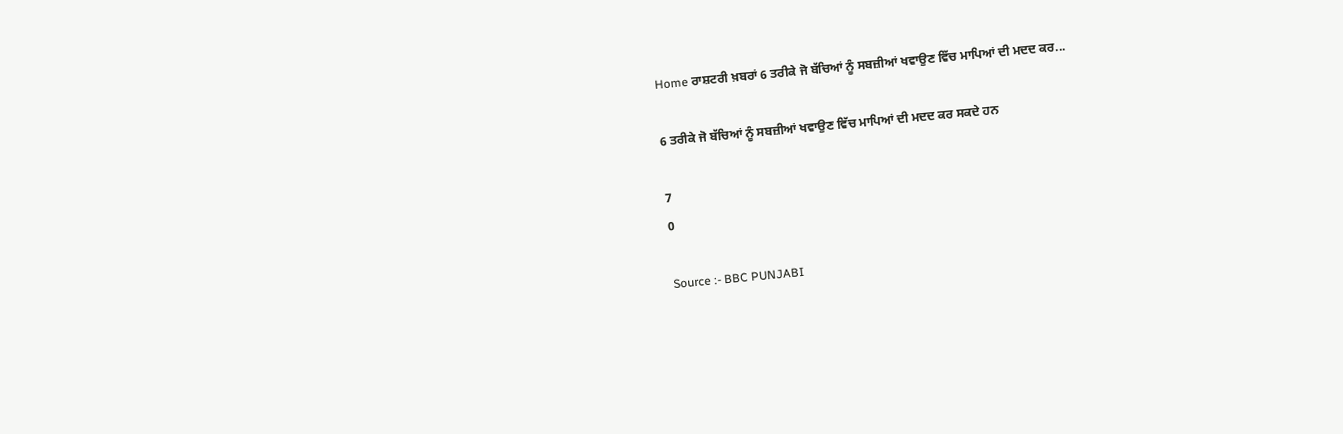Home ਰਾਸ਼ਟਰੀ ਖ਼ਬਰਾਂ 6 ਤਰੀਕੇ ਜੋ ਬੱਚਿਆਂ ਨੂੰ ਸਬਜ਼ੀਆਂ ਖਵਾਉਣ ਵਿੱਚ ਮਾਪਿਆਂ ਦੀ ਮਦਦ ਕਰ...

6 ਤਰੀਕੇ ਜੋ ਬੱਚਿਆਂ ਨੂੰ ਸਬਜ਼ੀਆਂ ਖਵਾਉਣ ਵਿੱਚ ਮਾਪਿਆਂ ਦੀ ਮਦਦ ਕਰ ਸਕਦੇ ਹਨ

7
0

Source :- BBC PUNJABI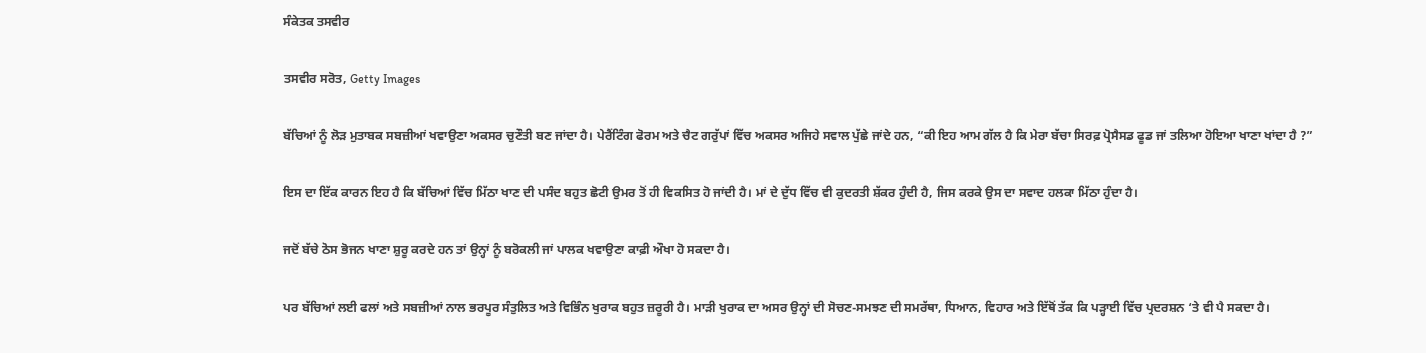ਸੰਕੇਤਕ ਤਸਵੀਰ

ਤਸਵੀਰ ਸਰੋਤ, Getty Images

ਬੱਚਿਆਂ ਨੂੰ ਲੋੜ ਮੁਤਾਬਕ ਸਬਜ਼ੀਆਂ ਖਵਾਉਣਾ ਅਕਸਰ ਚੁਣੌਤੀ ਬਣ ਜਾਂਦਾ ਹੈ। ਪੇਰੈਂਟਿੰਗ ਫੋਰਮ ਅਤੇ ਚੈਟ ਗਰੁੱਪਾਂ ਵਿੱਚ ਅਕਸਰ ਅਜਿਹੇ ਸਵਾਲ ਪੁੱਛੇ ਜਾਂਦੇ ਹਨ, “ਕੀ ਇਹ ਆਮ ਗੱਲ ਹੈ ਕਿ ਮੇਰਾ ਬੱਚਾ ਸਿਰਫ਼ ਪ੍ਰੋਸੈਸਡ ਫੂਡ ਜਾਂ ਤਲਿਆ ਹੋਇਆ ਖਾਣਾ ਖਾਂਦਾ ਹੈ ?”

ਇਸ ਦਾ ਇੱਕ ਕਾਰਨ ਇਹ ਹੈ ਕਿ ਬੱਚਿਆਂ ਵਿੱਚ ਮਿੱਠਾ ਖਾਣ ਦੀ ਪਸੰਦ ਬਹੁਤ ਛੋਟੀ ਉਮਰ ਤੋਂ ਹੀ ਵਿਕਸਿਤ ਹੋ ਜਾਂਦੀ ਹੈ। ਮਾਂ ਦੇ ਦੁੱਧ ਵਿੱਚ ਵੀ ਕੁਦਰਤੀ ਸ਼ੱਕਰ ਹੁੰਦੀ ਹੈ, ਜਿਸ ਕਰਕੇ ਉਸ ਦਾ ਸਵਾਦ ਹਲਕਾ ਮਿੱਠਾ ਹੁੰਦਾ ਹੈ।

ਜਦੋਂ ਬੱਚੇ ਠੋਸ ਭੋਜਨ ਖਾਣਾ ਸ਼ੁਰੂ ਕਰਦੇ ਹਨ ਤਾਂ ਉਨ੍ਹਾਂ ਨੂੰ ਬਰੋਕਲੀ ਜਾਂ ਪਾਲਕ ਖਵਾਉਣਾ ਕਾਫ਼ੀ ਔਖਾ ਹੋ ਸਕਦਾ ਹੈ।

ਪਰ ਬੱਚਿਆਂ ਲਈ ਫਲਾਂ ਅਤੇ ਸਬਜ਼ੀਆਂ ਨਾਲ ਭਰਪੂਰ ਸੰਤੁਲਿਤ ਅਤੇ ਵਿਭਿੰਨ ਖੁਰਾਕ ਬਹੁਤ ਜ਼ਰੂਰੀ ਹੈ। ਮਾੜੀ ਖੁਰਾਕ ਦਾ ਅਸਰ ਉਨ੍ਹਾਂ ਦੀ ਸੋਚਣ-ਸਮਝਣ ਦੀ ਸਮਰੱਥਾ, ਧਿਆਨ, ਵਿਹਾਰ ਅਤੇ ਇੱਥੋਂ ਤੱਕ ਕਿ ਪੜ੍ਹਾਈ ਵਿੱਚ ਪ੍ਰਦਰਸ਼ਨ ‘ਤੇ ਵੀ ਪੈ ਸਕਦਾ ਹੈ।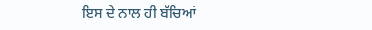ਇਸ ਦੇ ਨਾਲ ਹੀ ਬੱਚਿਆਂ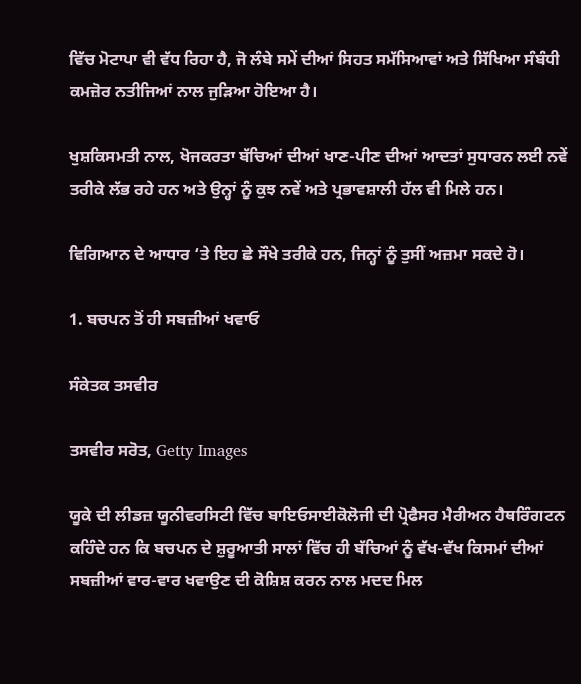ਵਿੱਚ ਮੋਟਾਪਾ ਵੀ ਵੱਧ ਰਿਹਾ ਹੈ, ਜੋ ਲੰਬੇ ਸਮੇਂ ਦੀਆਂ ਸਿਹਤ ਸਮੱਸਿਆਵਾਂ ਅਤੇ ਸਿੱਖਿਆ ਸੰਬੰਧੀ ਕਮਜ਼ੋਰ ਨਤੀਜਿਆਂ ਨਾਲ ਜੁੜਿਆ ਹੋਇਆ ਹੈ।

ਖੁਸ਼ਕਿਸਮਤੀ ਨਾਲ, ਖੋਜਕਰਤਾ ਬੱਚਿਆਂ ਦੀਆਂ ਖਾਣ-ਪੀਣ ਦੀਆਂ ਆਦਤਾਂ ਸੁਧਾਰਨ ਲਈ ਨਵੇਂ ਤਰੀਕੇ ਲੱਭ ਰਹੇ ਹਨ ਅਤੇ ਉਨ੍ਹਾਂ ਨੂੰ ਕੁਝ ਨਵੇਂ ਅਤੇ ਪ੍ਰਭਾਵਸ਼ਾਲੀ ਹੱਲ ਵੀ ਮਿਲੇ ਹਨ।

ਵਿਗਿਆਨ ਦੇ ਆਧਾਰ ‘ਤੇ ਇਹ ਛੇ ਸੌਖੇ ਤਰੀਕੇ ਹਨ, ਜਿਨ੍ਹਾਂ ਨੂੰ ਤੁਸੀਂ ਅਜ਼ਮਾ ਸਕਦੇ ਹੋ।

1. ਬਚਪਨ ਤੋਂ ਹੀ ਸਬਜ਼ੀਆਂ ਖਵਾਓ

ਸੰਕੇਤਕ ਤਸਵੀਰ

ਤਸਵੀਰ ਸਰੋਤ, Getty Images

ਯੂਕੇ ਦੀ ਲੀਡਜ਼ ਯੂਨੀਵਰਸਿਟੀ ਵਿੱਚ ਬਾਇਓਸਾਈਕੋਲੋਜੀ ਦੀ ਪ੍ਰੋਫੈਸਰ ਮੈਰੀਅਨ ਹੈਥਰਿੰਗਟਨ ਕਹਿੰਦੇ ਹਨ ਕਿ ਬਚਪਨ ਦੇ ਸ਼ੁਰੂਆਤੀ ਸਾਲਾਂ ਵਿੱਚ ਹੀ ਬੱਚਿਆਂ ਨੂੰ ਵੱਖ-ਵੱਖ ਕਿਸਮਾਂ ਦੀਆਂ ਸਬਜ਼ੀਆਂ ਵਾਰ-ਵਾਰ ਖਵਾਉਣ ਦੀ ਕੋਸ਼ਿਸ਼ ਕਰਨ ਨਾਲ ਮਦਦ ਮਿਲ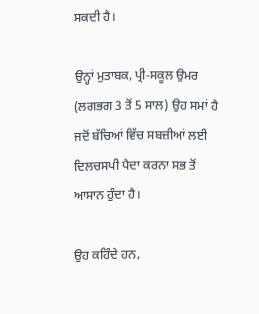ਸਕਦੀ ਹੈ।

ਉਨ੍ਹਾਂ ਮੁਤਾਬਕ, ਪ੍ਰੀ-ਸਕੂਲ ਉਮਰ (ਲਗਭਗ 3 ਤੋਂ 5 ਸਾਲ) ਉਹ ਸਮਾਂ ਹੈ ਜਦੋਂ ਬੱਚਿਆਂ ਵਿੱਚ ਸਬਜ਼ੀਆਂ ਲਈ ਦਿਲਚਸਪੀ ਪੈਦਾ ਕਰਨਾ ਸਭ ਤੋਂ ਆਸਾਨ ਹੁੰਦਾ ਹੈ।

ਉਹ ਕਹਿੰਦੇ ਹਨ,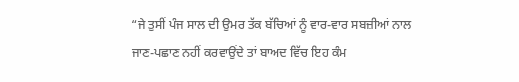“ਜੇ ਤੁਸੀਂ ਪੰਜ ਸਾਲ ਦੀ ਉਮਰ ਤੱਕ ਬੱਚਿਆਂ ਨੂੰ ਵਾਰ-ਵਾਰ ਸਬਜ਼ੀਆਂ ਨਾਲ ਜਾਣ-ਪਛਾਣ ਨਹੀਂ ਕਰਵਾਉਂਦੇ ਤਾਂ ਬਾਅਦ ਵਿੱਚ ਇਹ ਕੰਮ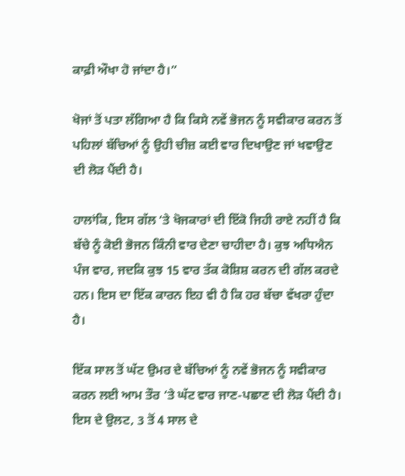ਕਾਫ਼ੀ ਔਖਾ ਹੋ ਜਾਂਦਾ ਹੈ।”

ਖੋਜਾਂ ਤੋਂ ਪਤਾ ਲੱਗਿਆ ਹੈ ਕਿ ਕਿਸੇ ਨਵੇਂ ਭੋਜਨ ਨੂੰ ਸਵੀਕਾਰ ਕਰਨ ਤੋਂ ਪਹਿਲਾਂ ਬੱਚਿਆਂ ਨੂੰ ਉਹੀ ਚੀਜ਼ ਕਈ ਵਾਰ ਦਿਖਾਉਣ ਜਾਂ ਖਵਾਉਣ ਦੀ ਲੋੜ ਪੈਂਦੀ ਹੈ।

ਹਾਲਾਂਕਿ, ਇਸ ਗੱਲ ‘ਤੇ ਖੋਜਕਾਰਾਂ ਦੀ ਇੱਕੋ ਜਿਹੀ ਰਾਏ ਨਹੀਂ ਹੈ ਕਿ ਬੱਚੇ ਨੂੰ ਕੋਈ ਭੋਜਨ ਕਿੰਨੀ ਵਾਰ ਦੇਣਾ ਚਾਹੀਦਾ ਹੈ। ਕੁਝ ਅਧਿਐਨ ਪੰਜ ਵਾਰ, ਜਦਕਿ ਕੁਝ 15 ਵਾਰ ਤੱਕ ਕੋਸ਼ਿਸ਼ ਕਰਨ ਦੀ ਗੱਲ ਕਰਦੇ ਹਨ। ਇਸ ਦਾ ਇੱਕ ਕਾਰਨ ਇਹ ਵੀ ਹੈ ਕਿ ਹਰ ਬੱਚਾ ਵੱਖਰਾ ਹੁੰਦਾ ਹੈ।

ਇੱਕ ਸਾਲ ਤੋਂ ਘੱਟ ਉਮਰ ਦੇ ਬੱਚਿਆਂ ਨੂੰ ਨਵੇਂ ਭੋਜਨ ਨੂੰ ਸਵੀਕਾਰ ਕਰਨ ਲਈ ਆਮ ਤੌਰ ‘ਤੇ ਘੱਟ ਵਾਰ ਜਾਣ-ਪਛਾਣ ਦੀ ਲੋੜ ਪੈਂਦੀ ਹੈ। ਇਸ ਦੇ ਉਲਟ, 3 ਤੋਂ 4 ਸਾਲ ਦੇ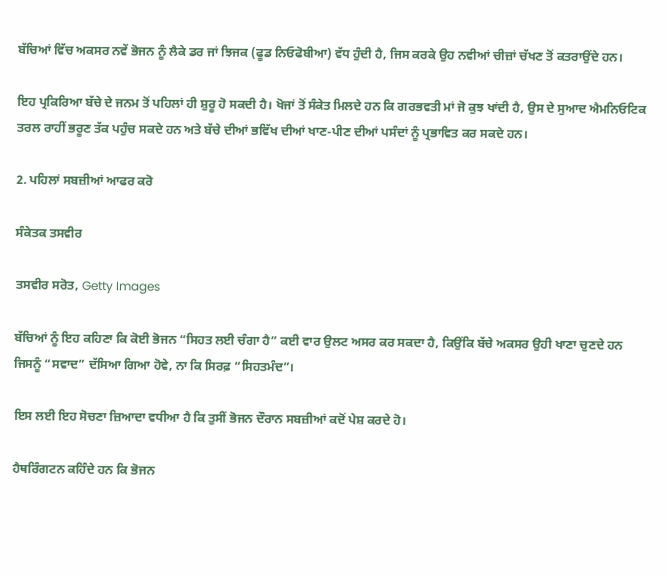ਬੱਚਿਆਂ ਵਿੱਚ ਅਕਸਰ ਨਵੇਂ ਭੋਜਨ ਨੂੰ ਲੈਕੇ ਡਰ ਜਾਂ ਝਿਜਕ (ਫੂਡ ਨਿਓਫੋਬੀਆ) ਵੱਧ ਹੁੰਦੀ ਹੈ, ਜਿਸ ਕਰਕੇ ਉਹ ਨਵੀਆਂ ਚੀਜ਼ਾਂ ਚੱਖਣ ਤੋਂ ਕਤਰਾਉਂਦੇ ਹਨ।

ਇਹ ਪ੍ਰਕਿਰਿਆ ਬੱਚੇ ਦੇ ਜਨਮ ਤੋਂ ਪਹਿਲਾਂ ਹੀ ਸ਼ੁਰੂ ਹੋ ਸਕਦੀ ਹੈ। ਖੋਜਾਂ ਤੋਂ ਸੰਕੇਤ ਮਿਲਦੇ ਹਨ ਕਿ ਗਰਭਵਤੀ ਮਾਂ ਜੋ ਕੁਝ ਖਾਂਦੀ ਹੈ, ਉਸ ਦੇ ਸੁਆਦ ਐਮਨਿਓਟਿਕ ਤਰਲ ਰਾਹੀਂ ਭਰੂਣ ਤੱਕ ਪਹੁੰਚ ਸਕਦੇ ਹਨ ਅਤੇ ਬੱਚੇ ਦੀਆਂ ਭਵਿੱਖ ਦੀਆਂ ਖਾਣ-ਪੀਣ ਦੀਆਂ ਪਸੰਦਾਂ ਨੂੰ ਪ੍ਰਭਾਵਿਤ ਕਰ ਸਕਦੇ ਹਨ।

2. ਪਹਿਲਾਂ ਸਬਜ਼ੀਆਂ ਆਫਰ ਕਰੋ

ਸੰਕੇਤਕ ਤਸਵੀਰ

ਤਸਵੀਰ ਸਰੋਤ, Getty Images

ਬੱਚਿਆਂ ਨੂੰ ਇਹ ਕਹਿਣਾ ਕਿ ਕੋਈ ਭੋਜਨ “ਸਿਹਤ ਲਈ ਚੰਗਾ ਹੈ” ਕਈ ਵਾਰ ਉਲਟ ਅਸਰ ਕਰ ਸਕਦਾ ਹੈ, ਕਿਉਂਕਿ ਬੱਚੇ ਅਕਸਰ ਉਹੀ ਖਾਣਾ ਚੁਣਦੇ ਹਨ ਜਿਸਨੂੰ “ਸਵਾਦ” ਦੱਸਿਆ ਗਿਆ ਹੋਵੇ, ਨਾ ਕਿ ਸਿਰਫ਼ “ਸਿਹਤਮੰਦ”।

ਇਸ ਲਈ ਇਹ ਸੋਚਣਾ ਜ਼ਿਆਦਾ ਵਧੀਆ ਹੈ ਕਿ ਤੁਸੀਂ ਭੋਜਨ ਦੌਰਾਨ ਸਬਜ਼ੀਆਂ ਕਦੋਂ ਪੇਸ਼ ਕਰਦੇ ਹੋ।

ਹੈਥਰਿੰਗਟਨ ਕਹਿੰਦੇ ਹਨ ਕਿ ਭੋਜਨ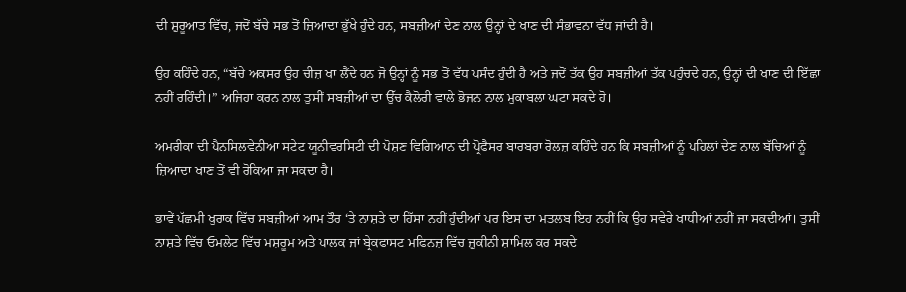ਦੀ ਸ਼ੁਰੂਆਤ ਵਿੱਚ, ਜਦੋਂ ਬੱਚੇ ਸਭ ਤੋਂ ਜ਼ਿਆਦਾ ਭੁੱਖੇ ਹੁੰਦੇ ਹਨ, ਸਬਜ਼ੀਆਂ ਦੇਣ ਨਾਲ ਉਨ੍ਹਾਂ ਦੇ ਖਾਣ ਦੀ ਸੰਭਾਵਨਾ ਵੱਧ ਜਾਂਦੀ ਹੈ।

ਉਹ ਕਹਿੰਦੇ ਹਨ, “ਬੱਚੇ ਅਕਸਰ ਉਹ ਚੀਜ਼ ਖਾ ਲੈਂਦੇ ਹਨ ਜੋ ਉਨ੍ਹਾਂ ਨੂੰ ਸਭ ਤੋਂ ਵੱਧ ਪਸੰਦ ਹੁੰਦੀ ਹੈ ਅਤੇ ਜਦੋਂ ਤੱਕ ਉਹ ਸਬਜ਼ੀਆਂ ਤੱਕ ਪਹੁੰਚਦੇ ਹਨ, ਉਨ੍ਹਾਂ ਦੀ ਖਾਣ ਦੀ ਇੱਛਾ ਨਹੀਂ ਰਹਿੰਦੀ।” ਅਜਿਹਾ ਕਰਨ ਨਾਲ ਤੁਸੀਂ ਸਬਜ਼ੀਆਂ ਦਾ ਉੱਚ ਕੈਲੋਰੀ ਵਾਲੇ ਭੋਜਨ ਨਾਲ ਮੁਕਾਬਲਾ ਘਟਾ ਸਕਦੇ ਹੋ।

ਅਮਰੀਕਾ ਦੀ ਪੈਨਸਿਲਵੇਨੀਆ ਸਟੇਟ ਯੂਨੀਵਰਸਿਟੀ ਦੀ ਪੋਸ਼ਣ ਵਿਗਿਆਨ ਦੀ ਪ੍ਰੋਫੈਸਰ ਬਾਰਬਰਾ ਰੋਲਜ਼ ਕਹਿੰਦੇ ਹਨ ਕਿ ਸਬਜ਼ੀਆਂ ਨੂੰ ਪਹਿਲਾਂ ਦੇਣ ਨਾਲ ਬੱਚਿਆਂ ਨੂੰ ਜ਼ਿਆਦਾ ਖਾਣ ਤੋਂ ਵੀ ਰੋਕਿਆ ਜਾ ਸਕਦਾ ਹੈ।

ਭਾਵੇਂ ਪੱਛਮੀ ਖੁਰਾਕ ਵਿੱਚ ਸਬਜ਼ੀਆਂ ਆਮ ਤੌਰ ‘ਤੇ ਨਾਸ਼ਤੇ ਦਾ ਹਿੱਸਾ ਨਹੀਂ ਹੁੰਦੀਆਂ ਪਰ ਇਸ ਦਾ ਮਤਲਬ ਇਹ ਨਹੀਂ ਕਿ ਉਹ ਸਵੇਰੇ ਖਾਧੀਆਂ ਨਹੀਂ ਜਾ ਸਕਦੀਆਂ। ਤੁਸੀਂ ਨਾਸ਼ਤੇ ਵਿੱਚ ਓਮਲੇਟ ਵਿੱਚ ਮਸ਼ਰੂਮ ਅਤੇ ਪਾਲਕ ਜਾਂ ਬ੍ਰੇਕਫਾਸਟ ਮਫਿਨਜ਼ ਵਿੱਚ ਜ਼ੁਕੀਨੀ ਸ਼ਾਮਿਲ ਕਰ ਸਕਦੇ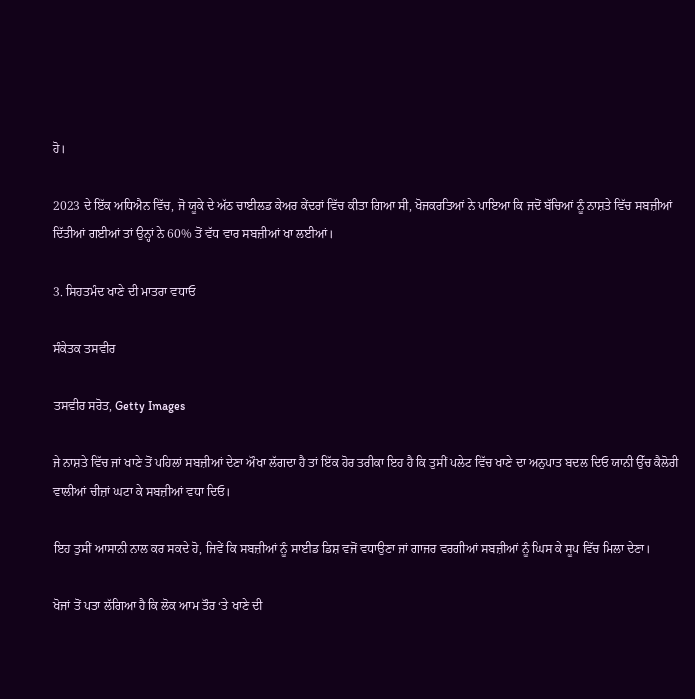ਹੋ।

2023 ਦੇ ਇੱਕ ਅਧਿਐਨ ਵਿੱਚ, ਜੋ ਯੂਕੇ ਦੇ ਅੱਠ ਚਾਈਲਡ ਕੇਅਰ ਕੇਂਦਰਾਂ ਵਿੱਚ ਕੀਤਾ ਗਿਆ ਸੀ, ਖੋਜਕਰਤਿਆਂ ਨੇ ਪਾਇਆ ਕਿ ਜਦੋਂ ਬੱਚਿਆਂ ਨੂੰ ਨਾਸ਼ਤੇ ਵਿੱਚ ਸਬਜ਼ੀਆਂ ਦਿੱਤੀਆਂ ਗਈਆਂ ਤਾਂ ਉਨ੍ਹਾਂ ਨੇ 60% ਤੋਂ ਵੱਧ ਵਾਰ ਸਬਜ਼ੀਆਂ ਖਾ ਲਈਆਂ।

3. ਸਿਹਤਮੰਦ ਖਾਣੇ ਦੀ ਮਾਤਰਾ ਵਧਾਓ

ਸੰਕੇਤਕ ਤਸਵੀਰ

ਤਸਵੀਰ ਸਰੋਤ, Getty Images

ਜੇ ਨਾਸ਼ਤੇ ਵਿੱਚ ਜਾਂ ਖਾਣੇ ਤੋਂ ਪਹਿਲਾਂ ਸਬਜ਼ੀਆਂ ਦੇਣਾ ਔਖਾ ਲੱਗਦਾ ਹੈ ਤਾਂ ਇੱਕ ਹੋਰ ਤਰੀਕਾ ਇਹ ਹੈ ਕਿ ਤੁਸੀਂ ਪਲੇਟ ਵਿੱਚ ਖਾਣੇ ਦਾ ਅਨੁਪਾਤ ਬਦਲ ਦਿਓ ਯਾਨੀ ਉੱਚ ਕੈਲੋਰੀ ਵਾਲੀਆਂ ਚੀਜ਼ਾਂ ਘਟਾ ਕੇ ਸਬਜ਼ੀਆਂ ਵਧਾ ਦਿਓ।

ਇਹ ਤੁਸੀਂ ਆਸਾਨੀ ਨਾਲ ਕਰ ਸਕਦੇ ਹੋ, ਜਿਵੇਂ ਕਿ ਸਬਜ਼ੀਆਂ ਨੂੰ ਸਾਈਡ ਡਿਸ਼ ਵਜੋਂ ਵਧਾਉਣਾ ਜਾਂ ਗਾਜਰ ਵਰਗੀਆਂ ਸਬਜ਼ੀਆਂ ਨੂੰ ਘਿਸ ਕੇ ਸੂਪ ਵਿੱਚ ਮਿਲਾ ਦੇਣਾ।

ਖੋਜਾਂ ਤੋਂ ਪਤਾ ਲੱਗਿਆ ਹੈ ਕਿ ਲੋਕ ਆਮ ਤੌਰ ‘ਤੇ ਖਾਣੇ ਦੀ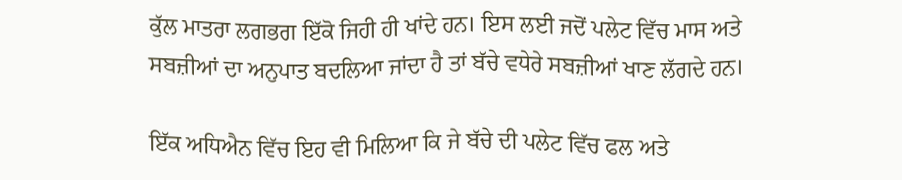ਕੁੱਲ ਮਾਤਰਾ ਲਗਭਗ ਇੱਕੋ ਜਿਹੀ ਹੀ ਖਾਂਦੇ ਹਨ। ਇਸ ਲਈ ਜਦੋਂ ਪਲੇਟ ਵਿੱਚ ਮਾਸ ਅਤੇ ਸਬਜ਼ੀਆਂ ਦਾ ਅਨੁਪਾਤ ਬਦਲਿਆ ਜਾਂਦਾ ਹੈ ਤਾਂ ਬੱਚੇ ਵਧੇਰੇ ਸਬਜ਼ੀਆਂ ਖਾਣ ਲੱਗਦੇ ਹਨ।

ਇੱਕ ਅਧਿਐਨ ਵਿੱਚ ਇਹ ਵੀ ਮਿਲਿਆ ਕਿ ਜੇ ਬੱਚੇ ਦੀ ਪਲੇਟ ਵਿੱਚ ਫਲ ਅਤੇ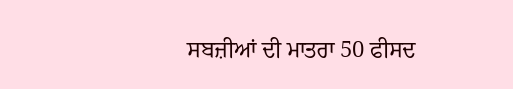ਸਬਜ਼ੀਆਂ ਦੀ ਮਾਤਰਾ 50 ਫੀਸਦ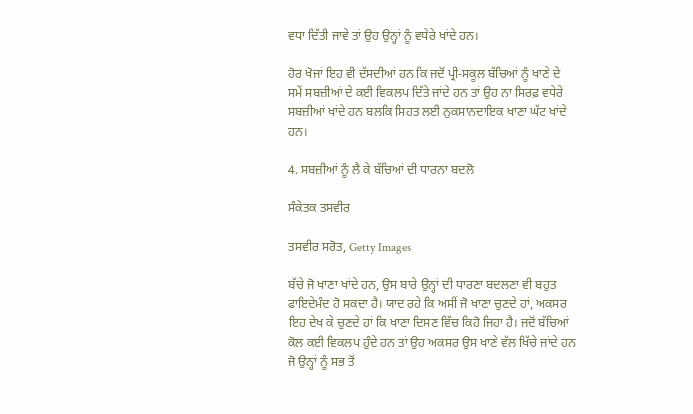ਵਧਾ ਦਿੱਤੀ ਜਾਵੇ ਤਾਂ ਉਹ ਉਨ੍ਹਾਂ ਨੂੰ ਵਧੇਰੇ ਖਾਂਦੇ ਹਨ।

ਹੋਰ ਖੋਜਾਂ ਇਹ ਵੀ ਦੱਸਦੀਆਂ ਹਨ ਕਿ ਜਦੋਂ ਪ੍ਰੀ-ਸਕੂਲ ਬੱਚਿਆਂ ਨੂੰ ਖਾਣੇ ਦੇ ਸਮੇਂ ਸਬਜ਼ੀਆਂ ਦੇ ਕਈ ਵਿਕਲਪ ਦਿੱਤੇ ਜਾਂਦੇ ਹਨ ਤਾਂ ਉਹ ਨਾ ਸਿਰਫ਼ ਵਧੇਰੇ ਸਬਜ਼ੀਆਂ ਖਾਂਦੇ ਹਨ ਬਲਕਿ ਸਿਹਤ ਲਈ ਨੁਕਸਾਨਦਾਇਕ ਖਾਣਾ ਘੱਟ ਖਾਂਦੇ ਹਨ।

4. ਸਬਜ਼ੀਆਂ ਨੂੰ ਲੈ ਕੇ ਬੱਚਿਆਂ ਦੀ ਧਾਰਨਾ ਬਦਲੋ

ਸੰਕੇਤਕ ਤਸਵੀਰ

ਤਸਵੀਰ ਸਰੋਤ, Getty Images

ਬੱਚੇ ਜੋ ਖਾਣਾ ਖਾਂਦੇ ਹਨ, ਉਸ ਬਾਰੇ ਉਨ੍ਹਾਂ ਦੀ ਧਾਰਣਾ ਬਦਲਣਾ ਵੀ ਬਹੁਤ ਫਾਇਦੇਮੰਦ ਹੋ ਸਕਦਾ ਹੈ। ਯਾਦ ਰਹੇ ਕਿ ਅਸੀਂ ਜੋ ਖਾਣਾ ਚੁਣਦੇ ਹਾਂ, ਅਕਸਰ ਇਹ ਦੇਖ ਕੇ ਚੁਣਦੇ ਹਾਂ ਕਿ ਖਾਣਾ ਦਿਸਣ ਵਿੱਚ ਕਿਹੋ ਜਿਹਾ ਹੈ। ਜਦੋਂ ਬੱਚਿਆਂ ਕੋਲ ਕਈ ਵਿਕਲਪ ਹੁੰਦੇ ਹਨ ਤਾਂ ਉਹ ਅਕਸਰ ਉਸ ਖਾਣੇ ਵੱਲ ਖਿੱਚੇ ਜਾਂਦੇ ਹਨ ਜੋ ਉਨ੍ਹਾਂ ਨੂੰ ਸਭ ਤੋਂ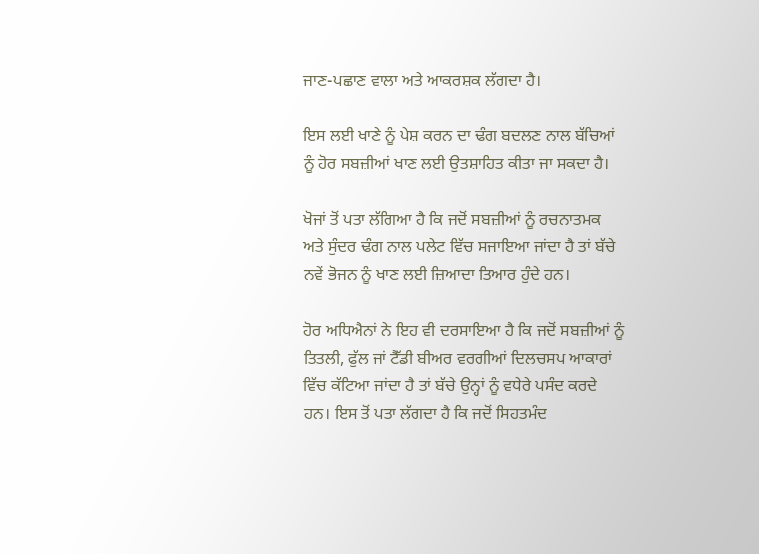ਜਾਣ-ਪਛਾਣ ਵਾਲਾ ਅਤੇ ਆਕਰਸ਼ਕ ਲੱਗਦਾ ਹੈ।

ਇਸ ਲਈ ਖਾਣੇ ਨੂੰ ਪੇਸ਼ ਕਰਨ ਦਾ ਢੰਗ ਬਦਲਣ ਨਾਲ ਬੱਚਿਆਂ ਨੂੰ ਹੋਰ ਸਬਜ਼ੀਆਂ ਖਾਣ ਲਈ ਉਤਸ਼ਾਹਿਤ ਕੀਤਾ ਜਾ ਸਕਦਾ ਹੈ।

ਖੋਜਾਂ ਤੋਂ ਪਤਾ ਲੱਗਿਆ ਹੈ ਕਿ ਜਦੋਂ ਸਬਜ਼ੀਆਂ ਨੂੰ ਰਚਨਾਤਮਕ ਅਤੇ ਸੁੰਦਰ ਢੰਗ ਨਾਲ ਪਲੇਟ ਵਿੱਚ ਸਜਾਇਆ ਜਾਂਦਾ ਹੈ ਤਾਂ ਬੱਚੇ ਨਵੇਂ ਭੋਜਨ ਨੂੰ ਖਾਣ ਲਈ ਜ਼ਿਆਦਾ ਤਿਆਰ ਹੁੰਦੇ ਹਨ।

ਹੋਰ ਅਧਿਐਨਾਂ ਨੇ ਇਹ ਵੀ ਦਰਸਾਇਆ ਹੈ ਕਿ ਜਦੋਂ ਸਬਜ਼ੀਆਂ ਨੂੰ ਤਿਤਲੀ, ਫੁੱਲ ਜਾਂ ਟੈੱਡੀ ਬੀਅਰ ਵਰਗੀਆਂ ਦਿਲਚਸਪ ਆਕਾਰਾਂ ਵਿੱਚ ਕੱਟਿਆ ਜਾਂਦਾ ਹੈ ਤਾਂ ਬੱਚੇ ਉਨ੍ਹਾਂ ਨੂੰ ਵਧੇਰੇ ਪਸੰਦ ਕਰਦੇ ਹਨ। ਇਸ ਤੋਂ ਪਤਾ ਲੱਗਦਾ ਹੈ ਕਿ ਜਦੋਂ ਸਿਹਤਮੰਦ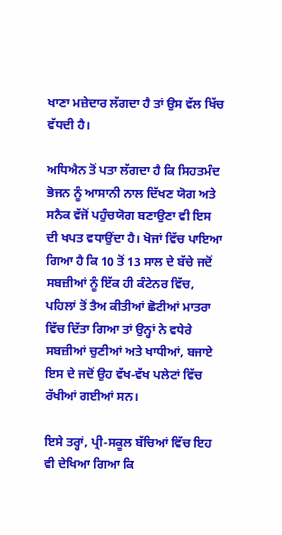ਖਾਣਾ ਮਜ਼ੇਦਾਰ ਲੱਗਦਾ ਹੈ ਤਾਂ ਉਸ ਵੱਲ ਖਿੱਚ ਵੱਧਦੀ ਹੈ।

ਅਧਿਐਨ ਤੋਂ ਪਤਾ ਲੱਗਦਾ ਹੈ ਕਿ ਸਿਹਤਮੰਦ ਭੋਜਨ ਨੂੰ ਆਸਾਨੀ ਨਾਲ ਦਿੱਖਣ ਯੋਗ ਅਤੇ ਸਨੈਕ ਵੱਜੋਂ ਪਹੁੰਚਯੋਗ ਬਣਾਉਣਾ ਵੀ ਇਸ ਦੀ ਖਪਤ ਵਧਾਉਂਦਾ ਹੈ। ਖੋਜਾਂ ਵਿੱਚ ਪਾਇਆ ਗਿਆ ਹੈ ਕਿ 10 ਤੋਂ 13 ਸਾਲ ਦੇ ਬੱਚੇ ਜਦੋਂ ਸਬਜ਼ੀਆਂ ਨੂੰ ਇੱਕ ਹੀ ਕੰਟੇਨਰ ਵਿੱਚ, ਪਹਿਲਾਂ ਤੋਂ ਤੈਅ ਕੀਤੀਆਂ ਛੋਟੀਆਂ ਮਾਤਰਾ ਵਿੱਚ ਦਿੱਤਾ ਗਿਆ ਤਾਂ ਉਨ੍ਹਾਂ ਨੇ ਵਧੇਰੇ ਸਬਜ਼ੀਆਂ ਚੁਣੀਆਂ ਅਤੇ ਖਾਧੀਆਂ, ਬਜਾਏ ਇਸ ਦੇ ਜਦੋਂ ਉਹ ਵੱਖ-ਵੱਖ ਪਲੇਟਾਂ ਵਿੱਚ ਰੱਖੀਆਂ ਗਈਆਂ ਸਨ।

ਇਸੇ ਤਰ੍ਹਾਂ, ਪ੍ਰੀ-ਸਕੂਲ ਬੱਚਿਆਂ ਵਿੱਚ ਇਹ ਵੀ ਦੇਖਿਆ ਗਿਆ ਕਿ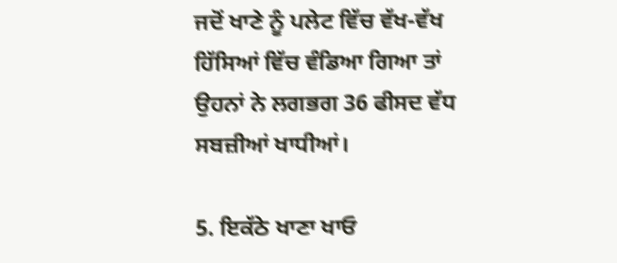ਜਦੋਂ ਖਾਣੇ ਨੂੰ ਪਲੇਟ ਵਿੱਚ ਵੱਖ-ਵੱਖ ਹਿੱਸਿਆਂ ਵਿੱਚ ਵੰਡਿਆ ਗਿਆ ਤਾਂ ਉਹਨਾਂ ਨੇ ਲਗਭਗ 36 ਫੀਸਦ ਵੱਧ ਸਬਜ਼ੀਆਂ ਖਾਧੀਆਂ।

5. ਇਕੱਠੇ ਖਾਣਾ ਖਾਓ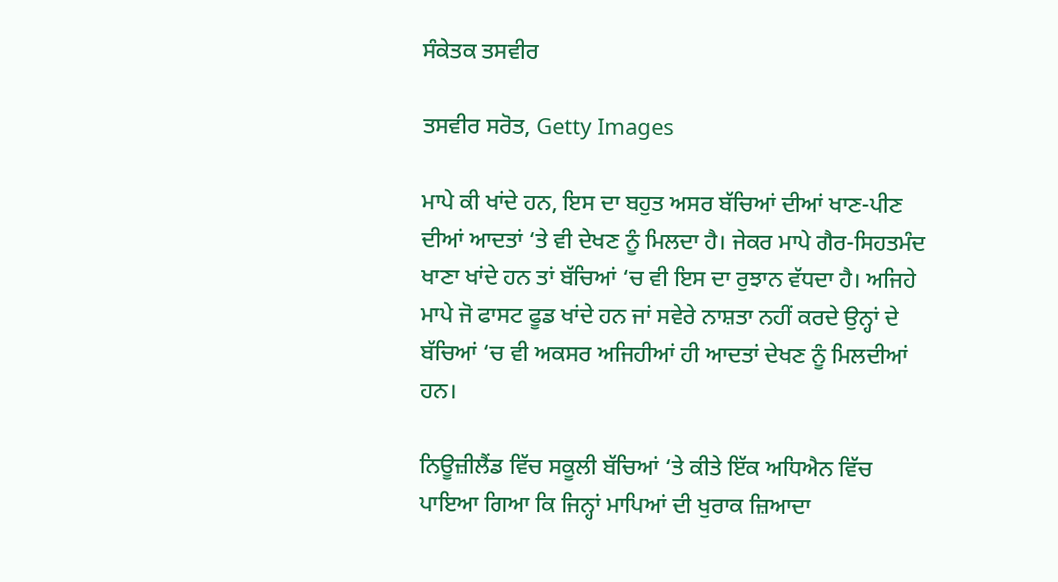ਸੰਕੇਤਕ ਤਸਵੀਰ

ਤਸਵੀਰ ਸਰੋਤ, Getty Images

ਮਾਪੇ ਕੀ ਖਾਂਦੇ ਹਨ, ਇਸ ਦਾ ਬਹੁਤ ਅਸਰ ਬੱਚਿਆਂ ਦੀਆਂ ਖਾਣ-ਪੀਣ ਦੀਆਂ ਆਦਤਾਂ ‘ਤੇ ਵੀ ਦੇਖਣ ਨੂੰ ਮਿਲਦਾ ਹੈ। ਜੇਕਰ ਮਾਪੇ ਗੈਰ-ਸਿਹਤਮੰਦ ਖਾਣਾ ਖਾਂਦੇ ਹਨ ਤਾਂ ਬੱਚਿਆਂ ‘ਚ ਵੀ ਇਸ ਦਾ ਰੁਝਾਨ ਵੱਧਦਾ ਹੈ। ਅਜਿਹੇ ਮਾਪੇ ਜੋ ਫਾਸਟ ਫੂਡ ਖਾਂਦੇ ਹਨ ਜਾਂ ਸਵੇਰੇ ਨਾਸ਼ਤਾ ਨਹੀਂ ਕਰਦੇ ਉਨ੍ਹਾਂ ਦੇ ਬੱਚਿਆਂ ‘ਚ ਵੀ ਅਕਸਰ ਅਜਿਹੀਆਂ ਹੀ ਆਦਤਾਂ ਦੇਖਣ ਨੂੰ ਮਿਲਦੀਆਂ ਹਨ।

ਨਿਊਜ਼ੀਲੈਂਡ ਵਿੱਚ ਸਕੂਲੀ ਬੱਚਿਆਂ ‘ਤੇ ਕੀਤੇ ਇੱਕ ਅਧਿਐਨ ਵਿੱਚ ਪਾਇਆ ਗਿਆ ਕਿ ਜਿਨ੍ਹਾਂ ਮਾਪਿਆਂ ਦੀ ਖੁਰਾਕ ਜ਼ਿਆਦਾ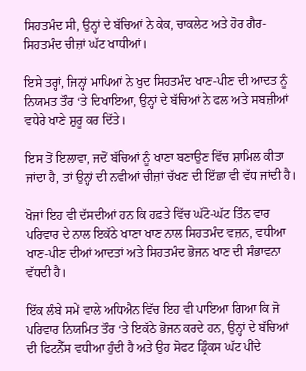ਸਿਹਤਮੰਦ ਸੀ, ਉਨ੍ਹਾਂ ਦੇ ਬੱਚਿਆਂ ਨੇ ਕੇਕ, ਚਾਕਲੇਟ ਅਤੇ ਹੋਰ ਗੈਰ-ਸਿਹਤਮੰਦ ਚੀਜ਼ਾਂ ਘੱਟ ਖਾਧੀਆਂ।

ਇਸੇ ਤਰ੍ਹਾਂ, ਜਿਨ੍ਹਾਂ ਮਾਪਿਆਂ ਨੇ ਖੁਦ ਸਿਹਤਮੰਦ ਖਾਣ-ਪੀਣ ਦੀ ਆਦਤ ਨੂੰ ਨਿਯਮਤ ਤੌਰ ‘ਤੇ ਦਿਖਾਇਆ, ਉਨ੍ਹਾਂ ਦੇ ਬੱਚਿਆਂ ਨੇ ਫਲ ਅਤੇ ਸਬਜ਼ੀਆਂ ਵਧੇਰੇ ਖਾਣੇ ਸ਼ੁਰੂ ਕਰ ਦਿੱਤੇ।

ਇਸ ਤੋਂ ਇਲਾਵਾ, ਜਦੋਂ ਬੱਚਿਆਂ ਨੂੰ ਖਾਣਾ ਬਣਾਉਣ ਵਿੱਚ ਸ਼ਾਮਿਲ ਕੀਤਾ ਜਾਂਦਾ ਹੈ, ਤਾਂ ਉਨ੍ਹਾਂ ਦੀ ਨਵੀਆਂ ਚੀਜ਼ਾਂ ਚੱਖਣ ਦੀ ਇੱਛਾ ਵੀ ਵੱਧ ਜਾਂਦੀ ਹੈ।

ਖੋਜਾਂ ਇਹ ਵੀ ਦੱਸਦੀਆਂ ਹਨ ਕਿ ਹਫ਼ਤੇ ਵਿੱਚ ਘੱਟੋ-ਘੱਟ ਤਿੰਨ ਵਾਰ ਪਰਿਵਾਰ ਦੇ ਨਾਲ ਇਕੱਠੇ ਖਾਣਾ ਖਾਣ ਨਾਲ ਸਿਹਤਮੰਦ ਵਜ਼ਨ, ਵਧੀਆ ਖਾਣ-ਪੀਣ ਦੀਆਂ ਆਦਤਾਂ ਅਤੇ ਸਿਹਤਮੰਦ ਭੋਜਨ ਖਾਣ ਦੀ ਸੰਭਾਵਨਾ ਵੱਧਦੀ ਹੈ।

ਇੱਕ ਲੰਬੇ ਸਮੇਂ ਵਾਲੇ ਅਧਿਐਨ ਵਿੱਚ ਇਹ ਵੀ ਪਾਇਆ ਗਿਆ ਕਿ ਜੋ ਪਰਿਵਾਰ ਨਿਯਮਿਤ ਤੌਰ ‘ਤੇ ਇਕੱਠੇ ਭੋਜਨ ਕਰਦੇ ਹਨ, ਉਨ੍ਹਾਂ ਦੇ ਬੱਚਿਆਂ ਦੀ ਫਿਟਨੈੱਸ ਵਧੀਆ ਹੁੰਦੀ ਹੈ ਅਤੇ ਉਹ ਸੋਫਟ ਡ੍ਰਿੰਕਸ ਘੱਟ ਪੀਂਦੇ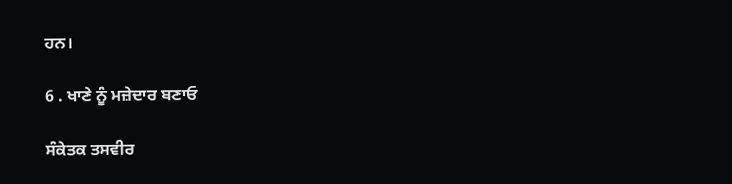ਹਨ।

6 . ਖਾਣੇ ਨੂੰ ਮਜ਼ੇਦਾਰ ਬਣਾਓ

ਸੰਕੇਤਕ ਤਸਵੀਰ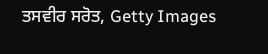ਤਸਵੀਰ ਸਰੋਤ, Getty Images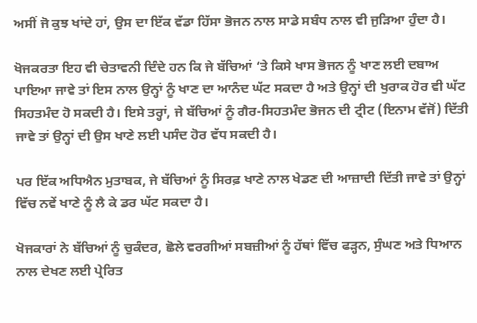ਅਸੀਂ ਜੋ ਕੁਝ ਖਾਂਦੇ ਹਾਂ, ਉਸ ਦਾ ਇੱਕ ਵੱਡਾ ਹਿੱਸਾ ਭੋਜਨ ਨਾਲ ਸਾਡੇ ਸਬੰਧ ਨਾਲ ਵੀ ਜੁੜਿਆ ਹੁੰਦਾ ਹੈ।

ਖੋਜਕਰਤਾ ਇਹ ਵੀ ਚੇਤਾਵਨੀ ਦਿੰਦੇ ਹਨ ਕਿ ਜੇ ਬੱਚਿਆਂ ‘ਤੇ ਕਿਸੇ ਖਾਸ ਭੋਜਨ ਨੂੰ ਖਾਣ ਲਈ ਦਬਾਅ ਪਾਇਆ ਜਾਵੇ ਤਾਂ ਇਸ ਨਾਲ ਉਨ੍ਹਾਂ ਨੂੰ ਖਾਣ ਦਾ ਆਨੰਦ ਘੱਟ ਸਕਦਾ ਹੈ ਅਤੇ ਉਨ੍ਹਾਂ ਦੀ ਖੁਰਾਕ ਹੋਰ ਵੀ ਘੱਟ ਸਿਹਤਮੰਦ ਹੋ ਸਕਦੀ ਹੈ। ਇਸੇ ਤਰ੍ਹਾਂ, ਜੇ ਬੱਚਿਆਂ ਨੂੰ ਗੈਰ-ਸਿਹਤਮੰਦ ਭੋਜਨ ਦੀ ਟ੍ਰੀਟ (ਇਨਾਮ ਵੱਜੋਂ) ਦਿੱਤੀ ਜਾਵੇ ਤਾਂ ਉਨ੍ਹਾਂ ਦੀ ਉਸ ਖਾਣੇ ਲਈ ਪਸੰਦ ਹੋਰ ਵੱਧ ਸਕਦੀ ਹੈ।

ਪਰ ਇੱਕ ਅਧਿਐਨ ਮੁਤਾਬਕ, ਜੇ ਬੱਚਿਆਂ ਨੂੰ ਸਿਰਫ਼ ਖਾਣੇ ਨਾਲ ਖੇਡਣ ਦੀ ਆਜ਼ਾਦੀ ਦਿੱਤੀ ਜਾਵੇ ਤਾਂ ਉਨ੍ਹਾਂ ਵਿੱਚ ਨਵੇਂ ਖਾਣੇ ਨੂੰ ਲੈ ਕੇ ਡਰ ਘੱਟ ਸਕਦਾ ਹੈ।

ਖੋਜਕਾਰਾਂ ਨੇ ਬੱਚਿਆਂ ਨੂੰ ਚੁਕੰਦਰ, ਛੋਲੇ ਵਰਗੀਆਂ ਸਬਜ਼ੀਆਂ ਨੂੰ ਹੱਥਾਂ ਵਿੱਚ ਫੜ੍ਹਨ, ਸੁੰਘਣ ਅਤੇ ਧਿਆਨ ਨਾਲ ਦੇਖਣ ਲਈ ਪ੍ਰੇਰਿਤ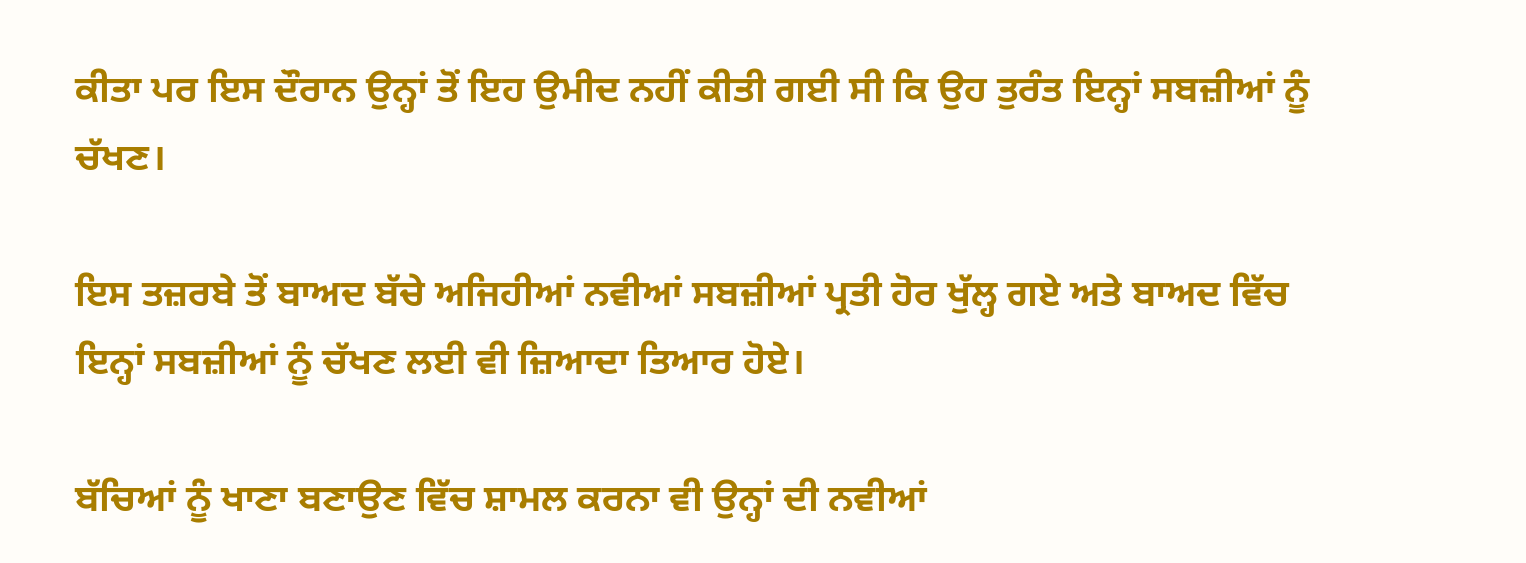ਕੀਤਾ ਪਰ ਇਸ ਦੌਰਾਨ ਉਨ੍ਹਾਂ ਤੋਂ ਇਹ ਉਮੀਦ ਨਹੀਂ ਕੀਤੀ ਗਈ ਸੀ ਕਿ ਉਹ ਤੁਰੰਤ ਇਨ੍ਹਾਂ ਸਬਜ਼ੀਆਂ ਨੂੰ ਚੱਖਣ।

ਇਸ ਤਜ਼ਰਬੇ ਤੋਂ ਬਾਅਦ ਬੱਚੇ ਅਜਿਹੀਆਂ ਨਵੀਆਂ ਸਬਜ਼ੀਆਂ ਪ੍ਰਤੀ ਹੋਰ ਖੁੱਲ੍ਹ ਗਏ ਅਤੇ ਬਾਅਦ ਵਿੱਚ ਇਨ੍ਹਾਂ ਸਬਜ਼ੀਆਂ ਨੂੰ ਚੱਖਣ ਲਈ ਵੀ ਜ਼ਿਆਦਾ ਤਿਆਰ ਹੋਏ।

ਬੱਚਿਆਂ ਨੂੰ ਖਾਣਾ ਬਣਾਉਣ ਵਿੱਚ ਸ਼ਾਮਲ ਕਰਨਾ ਵੀ ਉਨ੍ਹਾਂ ਦੀ ਨਵੀਆਂ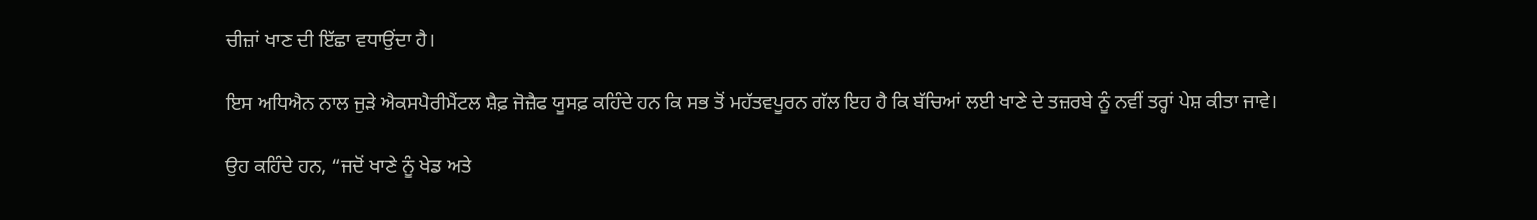ਚੀਜ਼ਾਂ ਖਾਣ ਦੀ ਇੱਛਾ ਵਧਾਉਂਦਾ ਹੈ।

ਇਸ ਅਧਿਐਨ ਨਾਲ ਜੁੜੇ ਐਕਸਪੈਰੀਮੈਂਟਲ ਸ਼ੈਫ਼ ਜੋਜ਼ੈਫ ਯੂਸਫ਼ ਕਹਿੰਦੇ ਹਨ ਕਿ ਸਭ ਤੋਂ ਮਹੱਤਵਪੂਰਨ ਗੱਲ ਇਹ ਹੈ ਕਿ ਬੱਚਿਆਂ ਲਈ ਖਾਣੇ ਦੇ ਤਜ਼ਰਬੇ ਨੂੰ ਨਵੀਂ ਤਰ੍ਹਾਂ ਪੇਸ਼ ਕੀਤਾ ਜਾਵੇ।

ਉਹ ਕਹਿੰਦੇ ਹਨ, “ਜਦੋਂ ਖਾਣੇ ਨੂੰ ਖੇਡ ਅਤੇ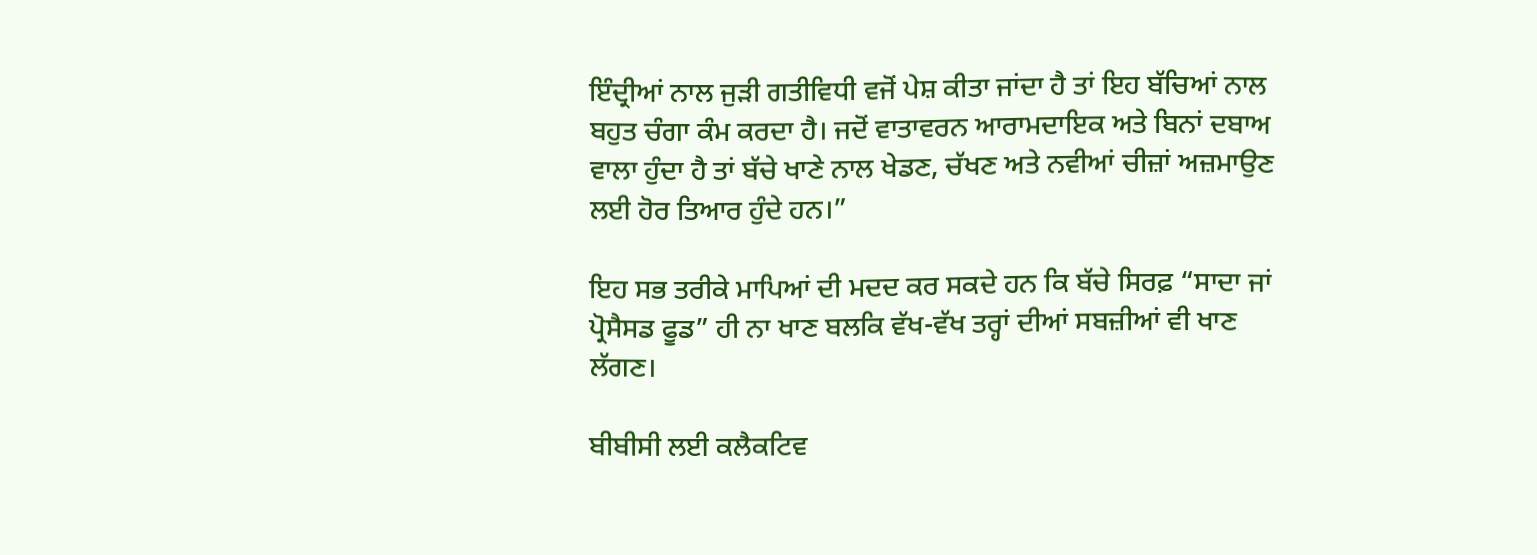ਇੰਦ੍ਰੀਆਂ ਨਾਲ ਜੁੜੀ ਗਤੀਵਿਧੀ ਵਜੋਂ ਪੇਸ਼ ਕੀਤਾ ਜਾਂਦਾ ਹੈ ਤਾਂ ਇਹ ਬੱਚਿਆਂ ਨਾਲ ਬਹੁਤ ਚੰਗਾ ਕੰਮ ਕਰਦਾ ਹੈ। ਜਦੋਂ ਵਾਤਾਵਰਨ ਆਰਾਮਦਾਇਕ ਅਤੇ ਬਿਨਾਂ ਦਬਾਅ ਵਾਲਾ ਹੁੰਦਾ ਹੈ ਤਾਂ ਬੱਚੇ ਖਾਣੇ ਨਾਲ ਖੇਡਣ, ਚੱਖਣ ਅਤੇ ਨਵੀਆਂ ਚੀਜ਼ਾਂ ਅਜ਼ਮਾਉਣ ਲਈ ਹੋਰ ਤਿਆਰ ਹੁੰਦੇ ਹਨ।”

ਇਹ ਸਭ ਤਰੀਕੇ ਮਾਪਿਆਂ ਦੀ ਮਦਦ ਕਰ ਸਕਦੇ ਹਨ ਕਿ ਬੱਚੇ ਸਿਰਫ਼ “ਸਾਦਾ ਜਾਂ ਪ੍ਰੋਸੈਸਡ ਫੂਡ” ਹੀ ਨਾ ਖਾਣ ਬਲਕਿ ਵੱਖ-ਵੱਖ ਤਰ੍ਹਾਂ ਦੀਆਂ ਸਬਜ਼ੀਆਂ ਵੀ ਖਾਣ ਲੱਗਣ।

ਬੀਬੀਸੀ ਲਈ ਕਲੈਕਟਿਵ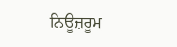ਨਿਊਜ਼ਰੂਮ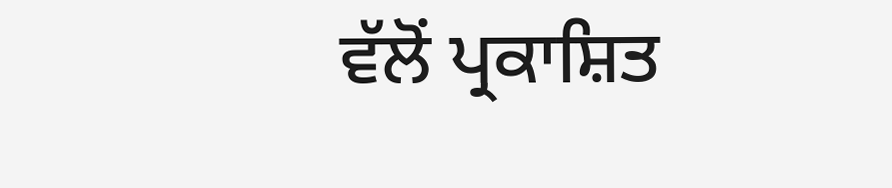ਵੱਲੋਂ ਪ੍ਰਕਾਸ਼ਿਤ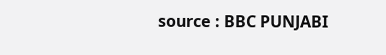source : BBC PUNJABI